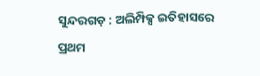ସୁନ୍ଦରଗଡ଼ : ଅଲିମ୍ପିକ୍ସ ଇତିହାସରେ ପ୍ରଥମ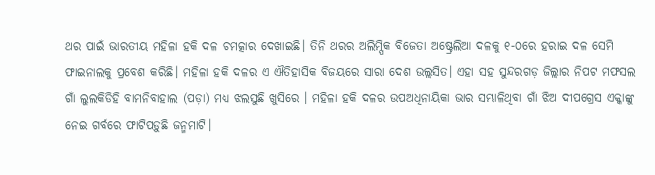ଥର ପାଇଁ ଭାରତୀୟ ମହିଳା ହକି ଦଳ ଚମତ୍କାର ଦେଖାଇଛି। ତିନି ଥରର ଅଲିମ୍ପିକ ବିଜେତା ଅଷ୍ଟ୍ରେଲିଆ ଦଳକୁ ୧-୦ରେ ହରାଇ ଦଳ ସେମି ଫାଇନାଲକୁ ପ୍ରବେଶ କରିଛି। ମହିଳା ହକି ଦଳର ଏ ଐତିହାସିକ ବିଜୟରେ ସାରା ଦେଶ ଉଲ୍ଲସିତ। ଏହା ସହ ସୁନ୍ଦରଗଡ଼ ଜିଲ୍ଲାର ନିପଟ ମଫସଲ ଗାଁ ଲୁଲକିଡିହି ବାମନିବାହାଲ (ପଡ଼ା) ମଧ୍ୟ ଝଲସୁଛି ଖୁସିରେ । ମହିଳା ହକି ଦଳର ଉପଅଧିନାୟିକା ଭାର ସମ୍ଭାଳିଥିବା ଗାଁ ଝିଅ ଦୀପଗ୍ରେସ ଏକ୍କାଙ୍କୁ ନେଇ ଗର୍ବରେ ଫାଟିପଡ଼ୁଛି ଜନ୍ମମାଟି।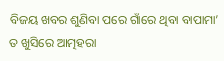ବିଜୟ ଖବର ଶୁଣିବା ପରେ ଗାଁରେ ଥିବା ବାପାମା’ ତ ଖୁସିରେ ଆତ୍ମହରା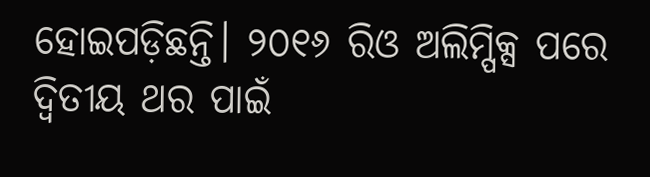ହୋଇପଡ଼ିଛନ୍ତି। ୨୦୧୬ ରିଓ ଅଲିମ୍ପିକ୍ସ ପରେ ଦ୍ବିତୀୟ ଥର ପାଇଁ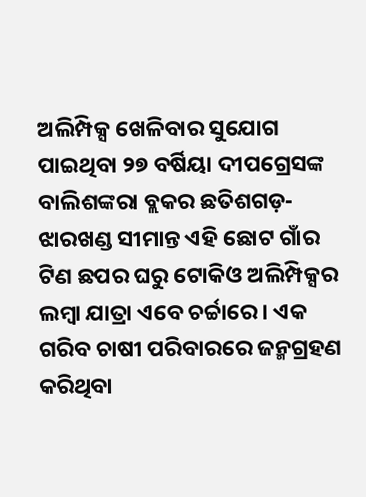ଅଲିମ୍ପିକ୍ସ ଖେଳିବାର ସୁଯୋଗ ପାଇଥିବା ୨୭ ବର୍ଷିୟା ଦୀପଗ୍ରେସଙ୍କ ବାଲିଶଙ୍କରା ବ୍ଲକର ଛତିଶଗଡ଼-ଝାରଖଣ୍ଡ ସୀମାନ୍ତ ଏହି ଛୋଟ ଗାଁର ଟିଣ ଛପର ଘରୁ ଟୋକିଓ ଅଲିମ୍ପିକ୍ସର ଲମ୍ବା ଯାତ୍ରା ଏବେ ଚର୍ଚ୍ଚାରେ। ଏକ ଗରିବ ଚାଷୀ ପରିବାରରେ ଜନ୍ମଗ୍ରହଣ କରିଥିବା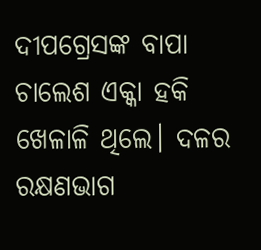ଦୀପଗ୍ରେସଙ୍କ ବାପା ଚାଲେଶ ଏକ୍କା ହକି ଖେଳାଳି ଥିଲେ। ଦଳର ରକ୍ଷଣଭାଗ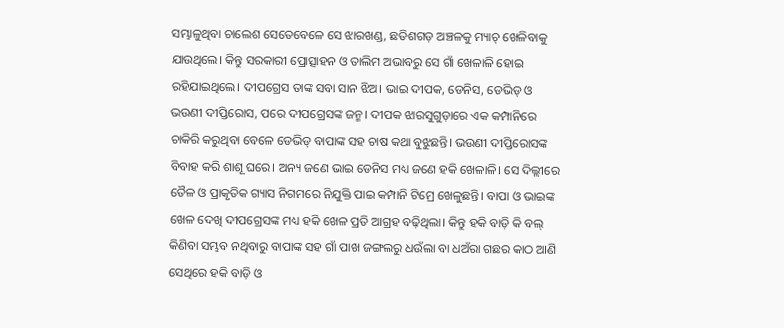ସମ୍ଭାଳୁଥିବା ଚାଲେଶ ସେତେବେଳେ ସେ ଝାରଖଣ୍ଡ, ଛତିଶଗଡ଼ ଅଞ୍ଚଳକୁ ମ୍ୟାଚ୍ ଖେଳିବାକୁ ଯାଉଥିଲେ। କିନ୍ତୁ ସରକାରୀ ପ୍ରୋତ୍ସାହନ ଓ ତାଲିମ ଅଭାବରୁ ସେ ଗାଁ ଖେଳାଳି ହୋଇ ରହିଯାଇଥିଲେ। ଦୀପଗ୍ରେସ ତାଙ୍କ ସବା ସାନ ଝିଅ। ଭାଇ ଦୀପକ, ଡେନିସ, ଡେଭିଡ୍ ଓ ଭଉଣୀ ଦୀପ୍ତିରୋସ, ପରେ ଦୀପଗ୍ରେସଙ୍କ ଜନ୍ମ। ଦୀପକ ଝାରସୁଗୁଡ଼ାରେ ଏକ କମ୍ପାନିରେ ଚାକିରି କରୁଥିବା ବେଳେ ଡେଭିଡ୍ ବାପାଙ୍କ ସହ ଚାଷ କଥା ବୁଝୁଛନ୍ତି। ଭଉଣୀ ଦୀପ୍ତିରୋସଙ୍କ ବିବାହ କରି ଶାଶୂ ଘରେ। ଅନ୍ୟ ଜଣେ ଭାଇ ଡେନିସ ମଧ୍ୟ ଜଣେ ହକି ଖେଳାଳି। ସେ ଦିଲ୍ଲୀରେ ତୈଳ ଓ ପ୍ରାକୃତିକ ଗ୍ୟାସ ନିଗମରେ ନିଯୁକ୍ତି ପାଇ କମ୍ପାନି ଟିମ୍ରେ ଖେଳୁଛନ୍ତି। ବାପା ଓ ଭାଇଙ୍କ ଖେଳ ଦେଖି ଦୀପଗ୍ରେସଙ୍କ ମଧ୍ୟ ହକି ଖେଳ ପ୍ରତି ଆଗ୍ରହ ବଢ଼ିଥିଲା। କିନ୍ତୁ ହକି ବାଡ଼ି କି ବଲ୍ କିଣିବା ସମ୍ଭବ ନଥିବାରୁ ବାପାଙ୍କ ସହ ଗାଁ ପାଖ ଜଙ୍ଗଲରୁ ଧଉଁଲା ବା ଧଅଁରା ଗଛର କାଠ ଆଣି ସେଥିରେ ହକି ବାଡ଼ି ଓ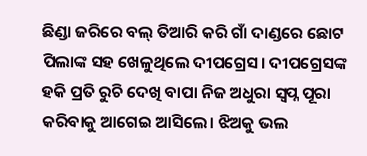ଛିଣ୍ଡା ଜରିରେ ବଲ୍ ତିଆରି କରି ଗାଁ ଦାଣ୍ଡରେ ଛୋଟ ପିଲାଙ୍କ ସହ ଖେଳୁଥିଲେ ଦୀପଗ୍ରେସ। ଦୀପଗ୍ରେସଙ୍କ ହକି ପ୍ରତି ରୁଚି ଦେଖି ବାପା ନିଜ ଅଧୁରା ସ୍ବପ୍ନ ପୂରା କରିବାକୁ ଆଗେଇ ଆସିଲେ। ଝିଅକୁ ଭଲ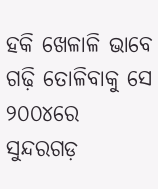ହକି ଖେଳାଳି ଭାବେ ଗଢ଼ି ତୋଳିବାକୁ ସେ ୨୦୦୪ରେ ସୁନ୍ଦରଗଡ଼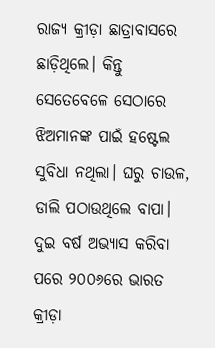ରାଜ୍ୟ କ୍ରୀଡ଼ା ଛାତ୍ରାବାସରେ ଛାଡ଼ିଥିଲେ। କିନ୍ତୁ ସେତେବେଳେ ସେଠାରେ ଝିଅମାନଙ୍କ ପାଇଁ ହଷ୍ଟେଲ ସୁବିଧା ନଥିଲା। ଘରୁ ଚାଉଳ, ଡାଲି ପଠାଉଥିଲେ ବାପା। ଦୁଇ ବର୍ଷ ଅଭ୍ୟାସ କରିବା ପରେ ୨୦୦୬ରେ ଭାରତ କ୍ରୀଡ଼ା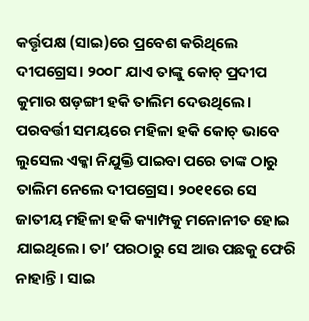କର୍ତ୍ତୃପକ୍ଷ (ସାଇ)ରେ ପ୍ରବେଶ କରିଥିଲେ ଦୀପଗ୍ରେସ। ୨୦୦୮ ଯାଏ ତାଙ୍କୁ କୋଚ୍ ପ୍ରଦୀପ କୁମାର ଷଡ଼ଙ୍ଗୀ ହକି ତାଲିମ ଦେଉଥିଲେ। ପରବର୍ତ୍ତୀ ସମୟରେ ମହିଳା ହକି କୋଚ୍ ଭାବେ ଲୁସେଲ ଏକ୍କା ନିଯୁକ୍ତି ପାଇବା ପରେ ତାଙ୍କ ଠାରୁ ତାଲିମ ନେଲେ ଦୀପଗ୍ରେସ। ୨୦୧୧ରେ ସେ ଜାତୀୟ ମହିଳା ହକି କ୍ୟାମ୍ପକୁ ମନୋନୀତ ହୋଇ ଯାଇଥିଲେ। ତା’ ପରଠାରୁ ସେ ଆଉ ପଛକୁ ଫେରି ନାହାନ୍ତି। ସାଇ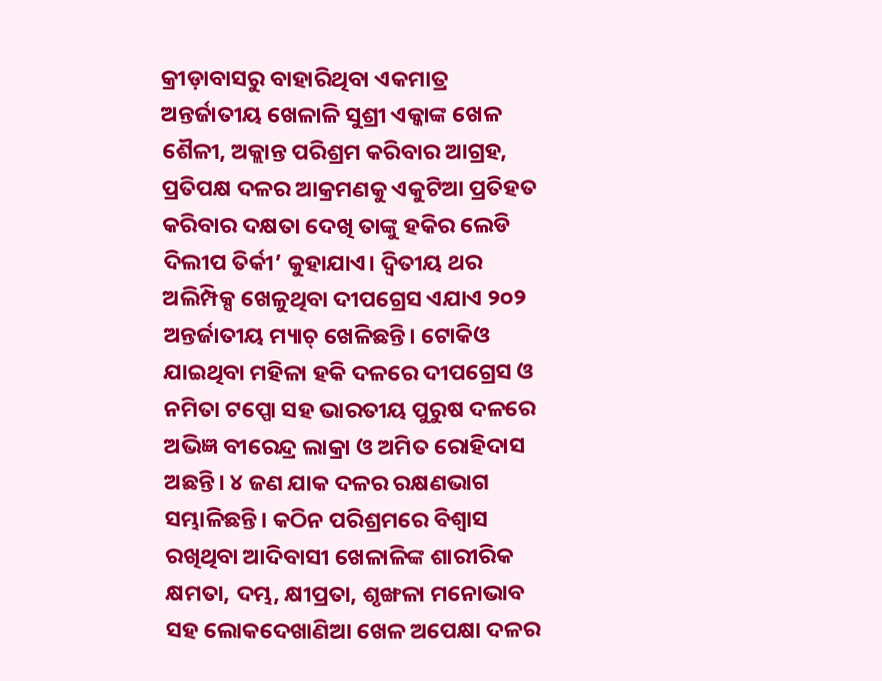କ୍ରୀଡ଼ାବାସରୁ ବାହାରିଥିବା ଏକମାତ୍ର ଅନ୍ତର୍ଜାତୀୟ ଖେଳାଳି ସୁଶ୍ରୀ ଏକ୍କାଙ୍କ ଖେଳ ଶୈଳୀ, ଅକ୍ଲାନ୍ତ ପରିଶ୍ରମ କରିବାର ଆଗ୍ରହ, ପ୍ରତିପକ୍ଷ ଦଳର ଆକ୍ରମଣକୁ ଏକୁଟିଆ ପ୍ରତିହତ କରିବାର ଦକ୍ଷତା ଦେଖି ତାଙ୍କୁ ହକିର ଲେଡି ଦିଲୀପ ତିର୍କୀ’ କୁହାଯାଏ। ଦ୍ବିତୀୟ ଥର ଅଲିମ୍ପିକ୍ସ ଖେଳୁଥିବା ଦୀପଗ୍ରେସ ଏଯାଏ ୨୦୨ ଅନ୍ତର୍ଜାତୀୟ ମ୍ୟାଚ୍ ଖେଳିଛନ୍ତି। ଟୋକିଓ ଯାଇଥିବା ମହିଳା ହକି ଦଳରେ ଦୀପଗ୍ରେସ ଓ ନମିତା ଟପ୍ପୋ ସହ ଭାରତୀୟ ପୁରୁଷ ଦଳରେ ଅଭିଜ୍ଞ ବୀରେନ୍ଦ୍ର ଲାକ୍ରା ଓ ଅମିତ ରୋହିଦାସ ଅଛନ୍ତି। ୪ ଜଣ ଯାକ ଦଳର ରକ୍ଷଣଭାଗ ସମ୍ଭାଳିଛନ୍ତି। କଠିନ ପରିଶ୍ରମରେ ବିଶ୍ବାସ ରଖିଥିବା ଆଦିବାସୀ ଖେଳାଳିଙ୍କ ଶାରୀରିକ କ୍ଷମତା, ଦମ୍ଭ, କ୍ଷୀପ୍ରତା, ଶୃଙ୍ଖଳା ମନୋଭାବ ସହ ଲୋକଦେଖାଣିଆ ଖେଳ ଅପେକ୍ଷା ଦଳର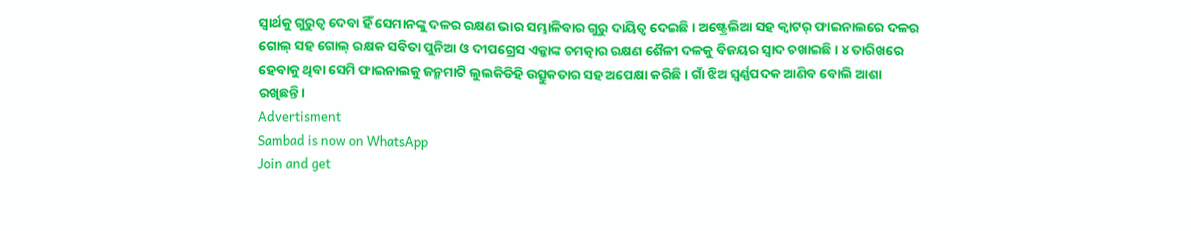ସ୍ବାର୍ଥକୁ ଗୁରୁତ୍ବ ଦେବା ହିଁ ସେମାନଙ୍କୁ ଦଳର ରକ୍ଷଣ ଭାର ସମ୍ଭାଳିବାର ଗୁରୁ ଦାୟିତ୍ବ ଦେଇଛି। ଅଷ୍ଟ୍ରେଲିଆ ସହ କ୍ବାଟର୍ ଫାଇନାଲରେ ଦଳର ଗୋଲ୍ ସହ ଗୋଲ୍ ରକ୍ଷକ ସବିତା ପୁନିଆ ଓ ଦୀପଗ୍ରେସ ଏକ୍କାଙ୍କ ଚମତ୍କାର ରକ୍ଷଣ ଶୈଳୀ ଦଳକୁ ବିଜୟର ସ୍ବାଦ ଚଖାଇଛି। ୪ ତାରିଖରେ ହେବାକୁ ଥିବା ସେମି ଫାଇନାଲକୁ ଜନ୍ମମାଟି ଲୁଲକିଡିହି ଉତ୍ସୁକତାର ସହ ଅପେକ୍ଷା କରିଛି। ଗାଁ ଝିଅ ସ୍ବର୍ଣ୍ଣପଦକ ଆଣିବ ବୋଲି ଆଶା ରଖିଛନ୍ତି।
Advertisment
Sambad is now on WhatsApp
Join and get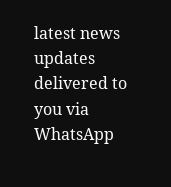latest news updates delivered to you via WhatsApp